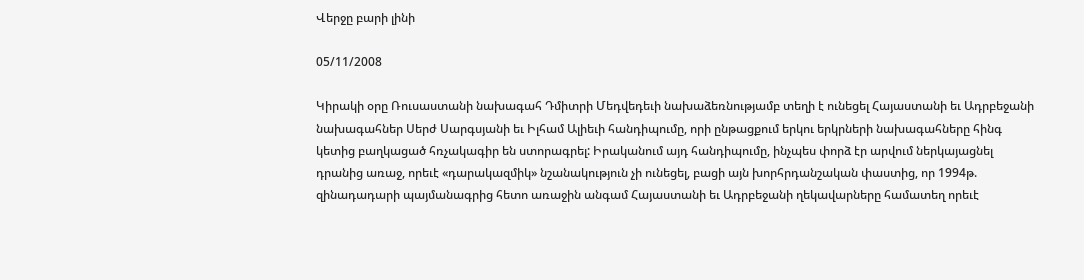Վերջը բարի լինի

05/11/2008

Կիրակի օրը Ռուսաստանի նախագահ Դմիտրի Մեդվեդեւի նախաձեռնությամբ տեղի է ունեցել Հայաստանի եւ Ադրբեջանի նախագահներ Սերժ Սարգսյանի եւ Իլհամ Ալիեւի հանդիպումը, որի ընթացքում երկու երկրների նախագահները հինգ կետից բաղկացած հռչակագիր են ստորագրել: Իրականում այդ հանդիպումը, ինչպես փորձ էր արվում ներկայացնել դրանից առաջ, որեւէ «դարակազմիկ» նշանակություն չի ունեցել, բացի այն խորհրդանշական փաստից, որ 1994թ. զինադադարի պայմանագրից հետո առաջին անգամ Հայաստանի եւ Ադրբեջանի ղեկավարները համատեղ որեւէ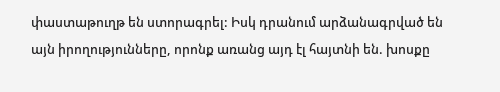փաստաթուղթ են ստորագրել: Իսկ դրանում արձանագրված են այն իրողությունները, որոնք առանց այդ էլ հայտնի են. խոսքը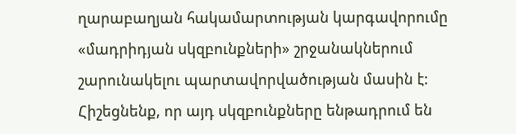ղարաբաղյան հակամարտության կարգավորումը «մադրիդյան սկզբունքների» շրջանակներում շարունակելու պարտավորվածության մասին է: Հիշեցնենք, որ այդ սկզբունքները ենթադրում են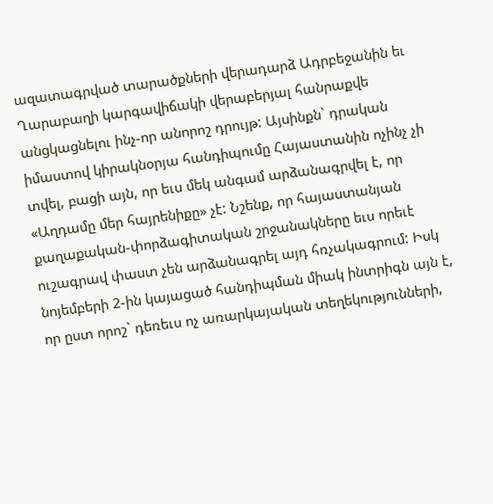ազատագրված տարածքների վերադարձ Ադրբեջանին եւ Ղարաբաղի կարգավիճակի վերաբերյալ հանրաքվե անցկացնելու ինչ-որ անորոշ դրույթ: Այսինքն` դրական իմաստով կիրակնօրյա հանդիպումը Հայաստանին ոչինչ չի տվել, բացի այն, որ եւս մեկ անգամ արձանագրվել է, որ «Աղդամը մեր հայրենիքը» չէ: Նշենք, որ հայաստանյան քաղաքական-փորձագիտական շրջանակները եւս որեւէ ուշագրավ փաստ չեն արձանագրել այդ հռչակագրում: Իսկ նոյեմբերի 2-ին կայացած հանդիպման միակ ինտրիգն այն է, որ ըստ որոշ` դեռեւս ոչ առարկայական տեղեկությունների,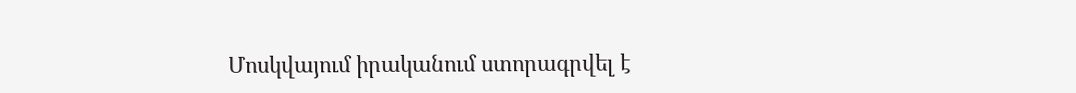Մոսկվայում իրականում ստորագրվել է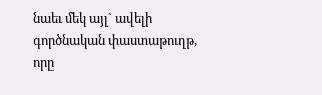նաեւ մեկ այլ` ավելի գործնական փաստաթուղթ, որը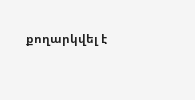քողարկվել է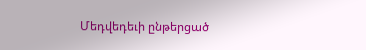Մեդվեդեւի ընթերցած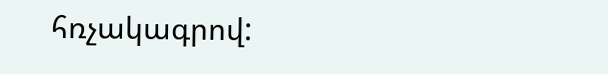հռչակագրով: